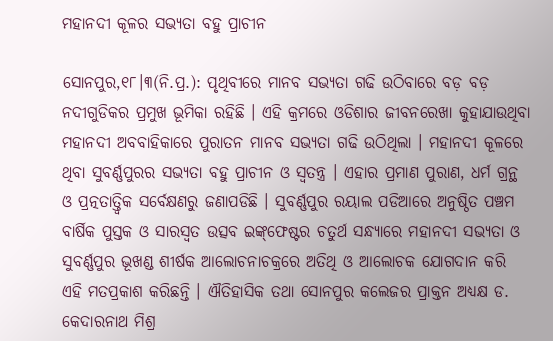ମହାନଦୀ କୂଳର ସଭ୍ୟତା ବହୁ ପ୍ରାଚୀନ

ସୋନପୁର,୧୮।୩(ନି.ପ୍ର.): ପୃଥିବୀରେ ମାନବ ସଭ୍ୟତା ଗଢି ଉଠିବାରେ ବଡ଼ ବଡ଼ ନଦୀଗୁଡିକର ପ୍ରମୁଖ ଭୂମିକା ରହିଛି । ଏହି କ୍ରମରେ ଓଡିଶାର ଜୀବନରେଖା କୁହାଯାଉଥିବା ମହାନଦୀ ଅବବାହିକାରେ ପୁରାତନ ମାନବ ସଭ୍ୟତା ଗଢି ଉଠିଥିଲା । ମହାନଦୀ କୂଳରେ ଥିବା ସୁବର୍ଣ୍ଣପୁରର ସଭ୍ୟତା ବହୁ ପ୍ରାଚୀନ ଓ ସ୍ବତନ୍ତ୍ର । ଏହାର ପ୍ରମାଣ ପୁରାଣ, ଧର୍ମ ଗ୍ରନ୍ଥ ଓ ପ୍ରତ୍ନତାତ୍ତ୍ୱିକ ସର୍ବେକ୍ଷଣରୁ ଜଣାପଡିଛି । ସୁବର୍ଣ୍ଣପୁର ରୟାଲ ପଡିଆରେ ଅନୁଷ୍ଠିତ ପଞ୍ଚମ ବାର୍ଷିକ ପୁସ୍ତକ ଓ ସାରସ୍ବତ ଉତ୍ସବ ଇଙ୍କ୍‌ଫେଷ୍ଟର ଚତୁର୍ଥ ସନ୍ଧ୍ୟାରେ ମହାନଦୀ ସଭ୍ୟତା ଓ ସୁବର୍ଣ୍ଣପୁର ଭୂଖଣ୍ଡ ଶୀର୍ଷକ ଆଲୋଚନାଚକ୍ରରେ ଅତିଥି ଓ ଆଲୋଚକ ଯୋଗଦାନ କରି ଏହି ମତପ୍ରକାଶ କରିଛନ୍ତି । ଐତିହାସିକ ତଥା ସୋନପୁର କଲେଜର ପ୍ରାକ୍ତନ ଅଧ୍ୟକ୍ଷ ଡ. କେଦାରନାଥ ମିଶ୍ର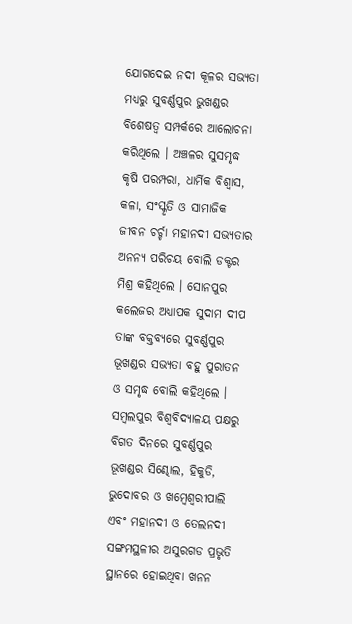ଯୋଗଦେଇ ନଦୀ କୂଳର ସଭ୍ୟତା ମଧ୍ୟରୁ ସୁବର୍ଣ୍ଣପୁର ଭୁଖଣ୍ଡର ବିଶେଷତ୍ୱ ସମ୍ପର୍କରେ ଆଲୋଚନା କରିଥିଲେ । ଅଞ୍ଚଳର ସୁସମୃଦ୍ଧ କୃଷି ପରମ୍ପରା, ଧାର୍ମିକ ବିଶ୍ୱାସ, କଳା, ସଂସ୍କୃତି ଓ ସାମାଜିକ ଜୀବନ ଚର୍ଚ୍ଚା ମହାନଦୀ ସଭ୍ୟତାର ଅନନ୍ୟ ପରିଚୟ ବୋଲି ଡକ୍ଟର ମିଶ୍ର କହିଥିଲେ । ସୋନପୁର କଲେଜର ଅଧ୍ୟାପକ ସୁଦାମ ଦୀପ ତାଙ୍କ ବକ୍ତବ୍ୟରେ ସୁବର୍ଣ୍ଣପୁର ଭୂଖଣ୍ଡର ସଭ୍ୟତା ବହୁ ପୁରାତନ ଓ ସମୃଦ୍ଧ ବୋଲି କହିଥିଲେ । ସମ୍ବଲପୁର ବିଶ୍ୱବିଦ୍ୟାଳୟ ପକ୍ଷରୁ ବିଗତ ଦିନରେ ସୁବର୍ଣ୍ଣପୁର ଭୂଖଣ୍ଡର ସିଣ୍ଢୋଲ, ହିକୁଡି, ଭୁଦୋବର ଓ ଖମ୍ବେଶ୍ୱରୀପାଲି ଏବଂ ମହାନଦୀ ଓ ତେଲନଦୀ ସଙ୍ଗମସ୍ଥଳୀର ଅସୁରଗଡ ପ୍ରଭୃତି ସ୍ଥାନରେ ହୋଇଥିବା ଖନନ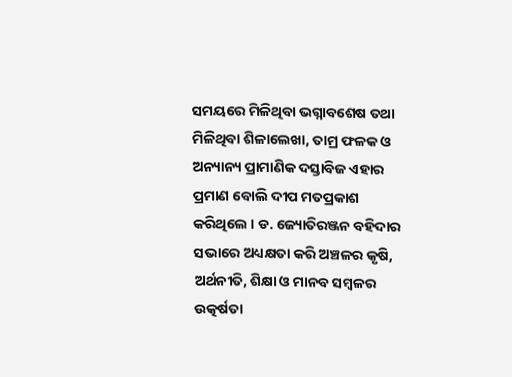ସମୟରେ ମିଳିଥିବା ଭଗ୍ନାବଶେଷ ତଥା ମିଳିଥିବା ଶିଳାଲେଖା, ତାମ୍ର ଫଳକ ଓ ଅନ୍ୟାନ୍ୟ ପ୍ରାମାଣିକ ଦସ୍ତାବିଜ ଏହାର ପ୍ରମାଣ ବୋଲି ଦୀପ ମତପ୍ରକାଶ କରିଥିଲେ । ଡ. ଜ୍ୟୋତିରଞ୍ଜନ ବହିଦାର ସଭାରେ ଅଧ୍ୟକ୍ଷତା କରି ଅଞ୍ଚଳର କୃଷି, ଅର୍ଥନୀତି, ଶିକ୍ଷା ଓ ମାନବ ସମ୍ବଳର ଉତ୍କର୍ଷତା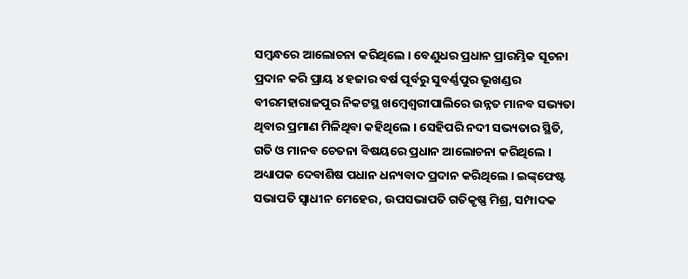ସମ୍ବନ୍ଧରେ ଆଲୋଚନା କରିଥିଲେ । ବେଣୁଧର ପ୍ରଧାନ ପ୍ରାରମ୍ଭିକ ସୂଚନା ପ୍ରଦାନ କରି ପ୍ରାୟ ୪ ହଜାର ବର୍ଷ ପୂର୍ବରୁ ସୁବର୍ଣ୍ଣପୁର ଭୂଖଣ୍ଡର ବୀରମହାରାଜପୁର ନିକଟସ୍ଥ ଖମ୍ବେଶ୍ୱରୀପାଲିରେ ଉନ୍ନତ ମାନବ ସଭ୍ୟତା ଥିବାର ପ୍ରମାଣ ମିଳିଥିବା କହିଥିଲେ । ସେହିପରି ନଦୀ ସଭ୍ୟତାର ସ୍ଥିତି, ଗତି ଓ ମାନବ ଚେତନା ବିଷୟରେ ପ୍ରଧାନ ଆଲୋଚନା କରିଥିଲେ । ଅଧ୍ୟାପକ ଦେବାଶିଷ ପଧାନ ଧନ୍ୟବାଦ ପ୍ରଦାନ କରିଥିଲେ । ଇଙ୍କ୍‌ଫେଷ୍ଟ ସଭାପତି ସ୍ବାଧୀନ ମେହେର, ଉପସଭାପତି ଗତିକୃଷ୍ଣ ମିଶ୍ର, ସମ୍ପାଦକ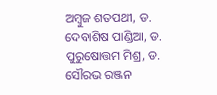ଅମ୍ବୁଜ ଶତପଥୀ, ଡ. ଦେବାଶିଷ ପାଣ୍ଡିଆ, ଡ. ପୁରୁଷୋତ୍ତମ ମିଶ୍ର, ଡ. ସୌରଭ ରଞ୍ଜନ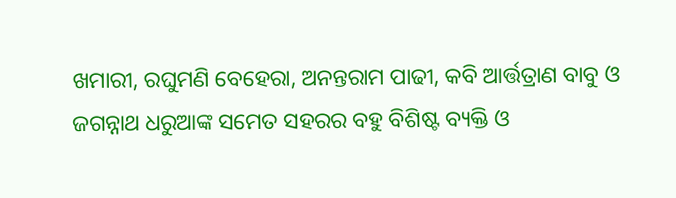ଖମାରୀ, ରଘୁମଣି ବେହେରା, ଅନନ୍ତରାମ ପାଢୀ, କବି ଆର୍ତ୍ତତ୍ରାଣ ବାବୁ ଓ ଜଗନ୍ନାଥ ଧରୁଆଙ୍କ ସମେତ ସହରର ବହୁ ବିଶିଷ୍ଟ ବ୍ୟକ୍ତି ଓ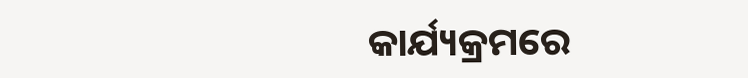କାର୍ଯ୍ୟକ୍ରମରେ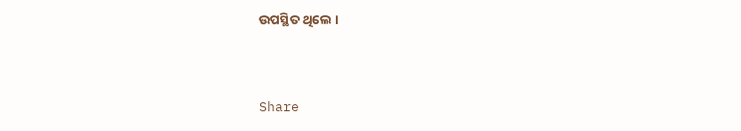ଉପସ୍ଥିତ ଥିଲେ ।



Share